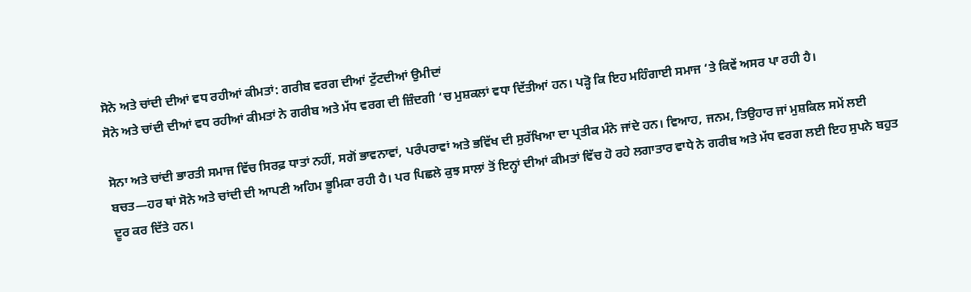ਸੋਨੇ ਅਤੇ ਚਾਂਦੀ ਦੀਆਂ ਵਧ ਰਹੀਆਂ ਕੀਮਤਾਂ: ਗਰੀਬ ਵਰਗ ਦੀਆਂ ਟੁੱਟਦੀਆਂ ਉਮੀਦਾਂ
ਸੋਨੇ ਅਤੇ ਚਾਂਦੀ ਦੀਆਂ ਵਧ ਰਹੀਆਂ ਕੀਮਤਾਂ ਨੇ ਗਰੀਬ ਅਤੇ ਮੱਧ ਵਰਗ ਦੀ ਜ਼ਿੰਦਗੀ ‘ਚ ਮੁਸ਼ਕਲਾਂ ਵਧਾ ਦਿੱਤੀਆਂ ਹਨ। ਪੜ੍ਹੋ ਕਿ ਇਹ ਮਹਿੰਗਾਈ ਸਮਾਜ ‘ਤੇ ਕਿਵੇਂ ਅਸਰ ਪਾ ਰਹੀ ਹੈ।

ਸੋਨਾ ਅਤੇ ਚਾਂਦੀ ਭਾਰਤੀ ਸਮਾਜ ਵਿੱਚ ਸਿਰਫ਼ ਧਾਤਾਂ ਨਹੀਂ, ਸਗੋਂ ਭਾਵਨਾਵਾਂ, ਪਰੰਪਰਾਵਾਂ ਅਤੇ ਭਵਿੱਖ ਦੀ ਸੁਰੱਖਿਆ ਦਾ ਪ੍ਰਤੀਕ ਮੰਨੇ ਜਾਂਦੇ ਹਨ। ਵਿਆਹ, ਜਨਮ, ਤਿਉਹਾਰ ਜਾਂ ਮੁਸ਼ਕਿਲ ਸਮੇਂ ਲਈ ਬਚਤ—ਹਰ ਥਾਂ ਸੋਨੇ ਅਤੇ ਚਾਂਦੀ ਦੀ ਆਪਣੀ ਅਹਿਮ ਭੂਮਿਕਾ ਰਹੀ ਹੈ। ਪਰ ਪਿਛਲੇ ਕੁਝ ਸਾਲਾਂ ਤੋਂ ਇਨ੍ਹਾਂ ਦੀਆਂ ਕੀਮਤਾਂ ਵਿੱਚ ਹੋ ਰਹੇ ਲਗਾਤਾਰ ਵਾਧੇ ਨੇ ਗਰੀਬ ਅਤੇ ਮੱਧ ਵਰਗ ਲਈ ਇਹ ਸੁਪਨੇ ਬਹੁਤ ਦੂਰ ਕਰ ਦਿੱਤੇ ਹਨ।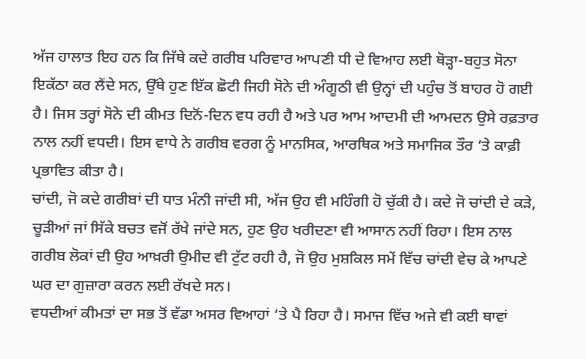ਅੱਜ ਹਾਲਾਤ ਇਹ ਹਨ ਕਿ ਜਿੱਥੇ ਕਦੇ ਗਰੀਬ ਪਰਿਵਾਰ ਆਪਣੀ ਧੀ ਦੇ ਵਿਆਹ ਲਈ ਥੋੜ੍ਹਾ-ਬਹੁਤ ਸੋਨਾ ਇਕੱਠਾ ਕਰ ਲੈਂਦੇ ਸਨ, ਉੱਥੇ ਹੁਣ ਇੱਕ ਛੋਟੀ ਜਿਹੀ ਸੋਨੇ ਦੀ ਅੰਗੂਠੀ ਵੀ ਉਨ੍ਹਾਂ ਦੀ ਪਹੁੰਚ ਤੋਂ ਬਾਹਰ ਹੋ ਗਈ ਹੈ। ਜਿਸ ਤਰ੍ਹਾਂ ਸੋਨੇ ਦੀ ਕੀਮਤ ਦਿਨੋਂ-ਦਿਨ ਵਧ ਰਹੀ ਹੈ ਅਤੇ ਪਰ ਆਮ ਆਦਮੀ ਦੀ ਆਮਦਨ ਉਸੇ ਰਫ਼ਤਾਰ ਨਾਲ ਨਹੀਂ ਵਧਦੀ। ਇਸ ਵਾਧੇ ਨੇ ਗਰੀਬ ਵਰਗ ਨੂੰ ਮਾਨਸਿਕ, ਆਰਥਿਕ ਅਤੇ ਸਮਾਜਿਕ ਤੌਰ ‘ਤੇ ਕਾਫ਼ੀ ਪ੍ਰਭਾਵਿਤ ਕੀਤਾ ਹੈ।
ਚਾਂਦੀ, ਜੋ ਕਦੇ ਗਰੀਬਾਂ ਦੀ ਧਾਤ ਮੰਨੀ ਜਾਂਦੀ ਸੀ, ਅੱਜ ਉਹ ਵੀ ਮਹਿੰਗੀ ਹੋ ਚੁੱਕੀ ਹੈ। ਕਦੇ ਜੋ ਚਾਂਦੀ ਦੇ ਕੜੇ, ਚੂੜੀਆਂ ਜਾਂ ਸਿੱਕੇ ਬਚਤ ਵਜੋਂ ਰੱਖੇ ਜਾਂਦੇ ਸਨ, ਹੁਣ ਉਹ ਖਰੀਦਣਾ ਵੀ ਆਸਾਨ ਨਹੀਂ ਰਿਹਾ। ਇਸ ਨਾਲ ਗਰੀਬ ਲੋਕਾਂ ਦੀ ਉਹ ਆਖ਼ਰੀ ਉਮੀਦ ਵੀ ਟੁੱਟ ਰਹੀ ਹੈ, ਜੋ ਉਹ ਮੁਸ਼ਕਿਲ ਸਮੇਂ ਵਿੱਚ ਚਾਂਦੀ ਵੇਚ ਕੇ ਆਪਣੇ ਘਰ ਦਾ ਗੁਜ਼ਾਰਾ ਕਰਨ ਲਈ ਰੱਖਦੇ ਸਨ।
ਵਧਦੀਆਂ ਕੀਮਤਾਂ ਦਾ ਸਭ ਤੋਂ ਵੱਡਾ ਅਸਰ ਵਿਆਹਾਂ ‘ਤੇ ਪੈ ਰਿਹਾ ਹੈ। ਸਮਾਜ ਵਿੱਚ ਅਜੇ ਵੀ ਕਈ ਥਾਵਾਂ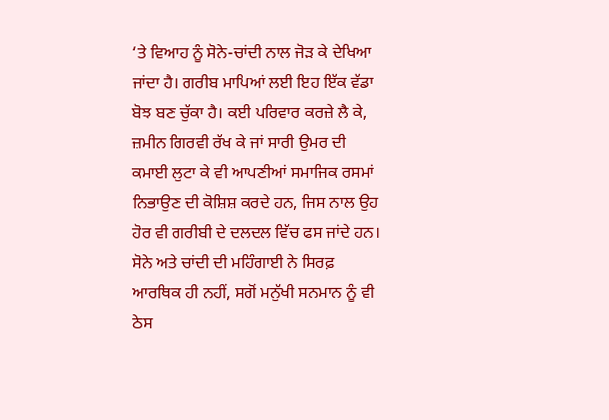‘ਤੇ ਵਿਆਹ ਨੂੰ ਸੋਨੇ-ਚਾਂਦੀ ਨਾਲ ਜੋੜ ਕੇ ਦੇਖਿਆ ਜਾਂਦਾ ਹੈ। ਗਰੀਬ ਮਾਪਿਆਂ ਲਈ ਇਹ ਇੱਕ ਵੱਡਾ ਬੋਝ ਬਣ ਚੁੱਕਾ ਹੈ। ਕਈ ਪਰਿਵਾਰ ਕਰਜ਼ੇ ਲੈ ਕੇ, ਜ਼ਮੀਨ ਗਿਰਵੀ ਰੱਖ ਕੇ ਜਾਂ ਸਾਰੀ ਉਮਰ ਦੀ ਕਮਾਈ ਲੁਟਾ ਕੇ ਵੀ ਆਪਣੀਆਂ ਸਮਾਜਿਕ ਰਸਮਾਂ ਨਿਭਾਉਣ ਦੀ ਕੋਸ਼ਿਸ਼ ਕਰਦੇ ਹਨ, ਜਿਸ ਨਾਲ ਉਹ ਹੋਰ ਵੀ ਗਰੀਬੀ ਦੇ ਦਲਦਲ ਵਿੱਚ ਫਸ ਜਾਂਦੇ ਹਨ।
ਸੋਨੇ ਅਤੇ ਚਾਂਦੀ ਦੀ ਮਹਿੰਗਾਈ ਨੇ ਸਿਰਫ਼ ਆਰਥਿਕ ਹੀ ਨਹੀਂ, ਸਗੋਂ ਮਨੁੱਖੀ ਸਨਮਾਨ ਨੂੰ ਵੀ ਠੇਸ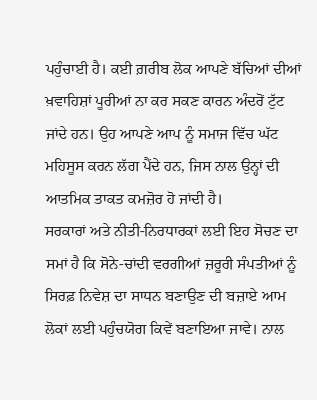ਪਹੁੰਚਾਈ ਹੈ। ਕਈ ਗ਼ਰੀਬ ਲੋਕ ਆਪਣੇ ਬੱਚਿਆਂ ਦੀਆਂ ਖ਼ਵਾਹਿਸ਼ਾਂ ਪੂਰੀਆਂ ਨਾ ਕਰ ਸਕਣ ਕਾਰਨ ਅੰਦਰੋਂ ਟੁੱਟ ਜਾਂਦੇ ਹਨ। ਉਹ ਆਪਣੇ ਆਪ ਨੂੰ ਸਮਾਜ ਵਿੱਚ ਘੱਟ ਮਹਿਸੂਸ ਕਰਨ ਲੱਗ ਪੈਂਦੇ ਹਨ, ਜਿਸ ਨਾਲ ਉਨ੍ਹਾਂ ਦੀ ਆਤਮਿਕ ਤਾਕਤ ਕਮਜ਼ੋਰ ਹੋ ਜਾਂਦੀ ਹੈ।
ਸਰਕਾਰਾਂ ਅਤੇ ਨੀਤੀ-ਨਿਰਧਾਰਕਾਂ ਲਈ ਇਹ ਸੋਚਣ ਦਾ ਸਮਾਂ ਹੈ ਕਿ ਸੋਨੇ-ਚਾਂਦੀ ਵਰਗੀਆਂ ਜ਼ਰੂਰੀ ਸੰਪਤੀਆਂ ਨੂੰ ਸਿਰਫ਼ ਨਿਵੇਸ਼ ਦਾ ਸਾਧਨ ਬਣਾਉਣ ਦੀ ਬਜ਼ਾਏ ਆਮ ਲੋਕਾਂ ਲਈ ਪਹੁੰਚਯੋਗ ਕਿਵੇਂ ਬਣਾਇਆ ਜਾਵੇ। ਨਾਲ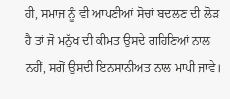ਹੀ, ਸਮਾਜ ਨੂੰ ਵੀ ਆਪਣੀਆਂ ਸੋਚਾਂ ਬਦਲਣ ਦੀ ਲੋੜ ਹੈ ਤਾਂ ਜੋ ਮਨੁੱਖ ਦੀ ਕੀਮਤ ਉਸਦੇ ਗਹਿਣਿਆਂ ਨਾਲ ਨਹੀਂ, ਸਗੋਂ ਉਸਦੀ ਇਨਸਾਨੀਅਤ ਨਾਲ ਮਾਪੀ ਜਾਵੇ।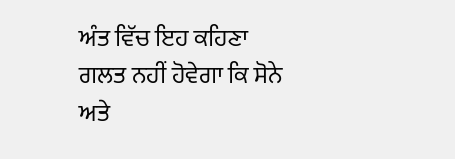ਅੰਤ ਵਿੱਚ ਇਹ ਕਹਿਣਾ ਗਲਤ ਨਹੀਂ ਹੋਵੇਗਾ ਕਿ ਸੋਨੇ ਅਤੇ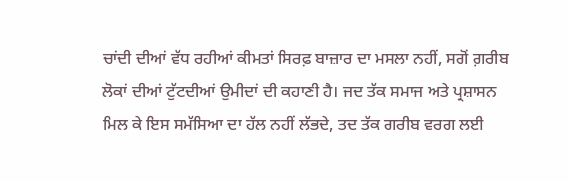ਚਾਂਦੀ ਦੀਆਂ ਵੱਧ ਰਹੀਆਂ ਕੀਮਤਾਂ ਸਿਰਫ਼ ਬਾਜ਼ਾਰ ਦਾ ਮਸਲਾ ਨਹੀਂ, ਸਗੋਂ ਗ਼ਰੀਬ ਲੋਕਾਂ ਦੀਆਂ ਟੁੱਟਦੀਆਂ ਉਮੀਦਾਂ ਦੀ ਕਹਾਣੀ ਹੈ। ਜਦ ਤੱਕ ਸਮਾਜ ਅਤੇ ਪ੍ਰਸ਼ਾਸਨ ਮਿਲ ਕੇ ਇਸ ਸਮੱਸਿਆ ਦਾ ਹੱਲ ਨਹੀਂ ਲੱਭਦੇ, ਤਦ ਤੱਕ ਗਰੀਬ ਵਰਗ ਲਈ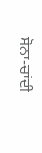ਸੋਨਾ-ਚਾਂਦੀ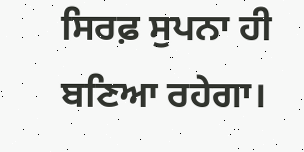ਸਿਰਫ਼ ਸੁਪਨਾ ਹੀ ਬਣਿਆ ਰਹੇਗਾ।